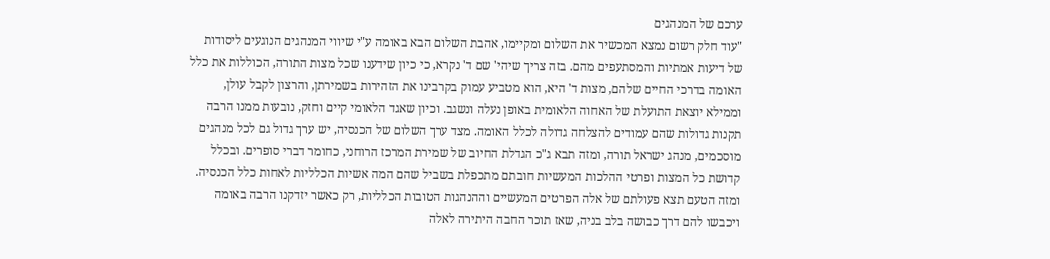ערכם של המנהגים
"עוד חלק רשום נמצא המכשיר את השלום ומקיימו, אהבת השלום הבא באומה ע"י שיווי המנהגים הנוגעים ליסודות של דיעות אמתיות והמסתעפים מהם. בזה צריך שיהי' שם ד' נקרא, כי כיון שידענו שכל מצות התורה, הכוללות את כלל האומה בדרכי החיים שלהם, מצות ד' היא, הוא מטביע עמוק בקרבינו את הזהירות בשמירתן, והרצון לקבל עולן, וממילא יוצאת התועלת של האחוה הלאומית באופן נעלה ונשגב. וכיון שאגד הלאומי קיים וחזק, נובעות ממנו הרבה תקנות גדולות שהם עמודים להצלחה גדולה לכלל האומה. מצד ערך השלום של הכנסיה, יש ערך גדול גם לכל מנהגים מוסכמים, מנהג ישראל תורה, ומזה תבא ג"כ הגדלת החיוב של שמירת המרכז הרוחני, כחומר דברי סופרים. ובכלל קדושת כל המצות ופרטי ההלכות המעשיות חובתם מתכפלת בשביל שהם המה אשיות הכלליות לאחות כלל הכנסיה. ומזה הטעם תצא פעולתם של אלה הפרטים המעשיים וההנהגות הטובות הכלליות, רק כאשר יזדקנו הרבה באומה ויכבשו להם דרך כבושה בלב בניה, שאז תוכר החבה היתירה לאלה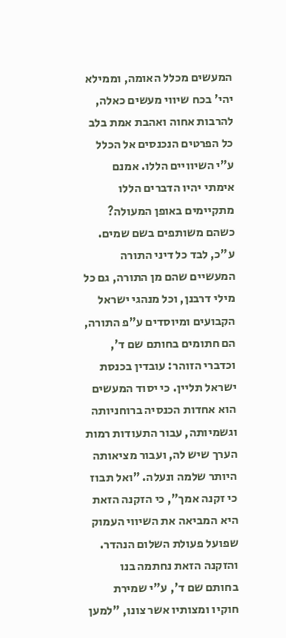המעשים מכלל האומה, וממילא יהי' בכח שיווי מעשים כאלה, להרבות אחוה ואהבת אמת בלב כל הפרטים הנכנסים אל הכלל ע"י השיוויים הללו. אמנם אימתי יהיו הדברים הללו מתקיימים באופן המעולה? כשהם משותפים בשם שמים. ע"כ, לבד כל דיני התורה המעשיים שהם מן התורה, גם כל מילי דרבנן, וכל מנהגי ישראל הקבועים ומיוסדים ע"פ התורה, הם חתומים בחותם שם ד', וכדברי הזוהר: עובדין בכנסת ישראל תליין. כי יסוד המעשים הוא אחדות הכנסיה ברוחניותה וגשמיותה, עבור התעודות רמות הערך שיש לה, ועבור מציאותה היותר שלמה ונעלה. "ואל תבוז כי זקנה אמך", כי הזקנה הזאת היא המביאה את השיווי העמוק שפועל פעולת השלום הנהדר. והזקנה הזאת נחתמה בנו בחותם שם ד', ע"י שמירת חוקיו ומצותיו אשר צונו, "למען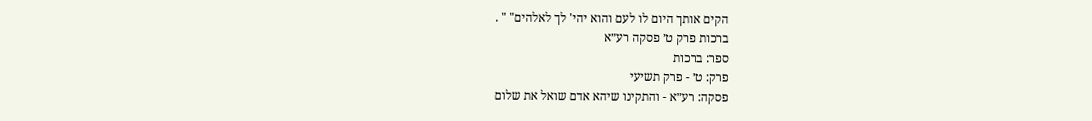הקים אותך היום לו לעם והוא יהי' לך לאלהים" " .
ברכות פרק ט׳ פסקה רע״א
ספר: ברכות
פרק: ט׳ - פרק תשיעי
פסקה: רע״א - והתקינו שיהא אדם שואל את שלום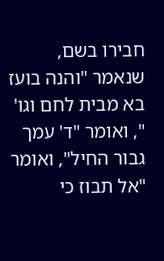חבירו בשם, שנאמר "והנה בועז בא מבית לחם וגו' ", ואומר "ד' עמך גבור החיל", ואומר "אל תבוז כי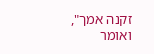זקנה אמך", ואומר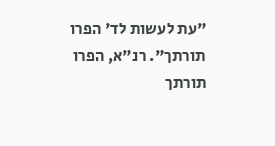"עת לעשות לד' הפרו תורתך". רנ"א, הפרו תורתך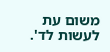משום עת לעשות לד'.